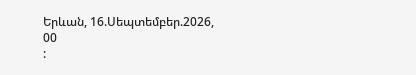Երևան, 16.Սեպտեմբեր.2026,
00
: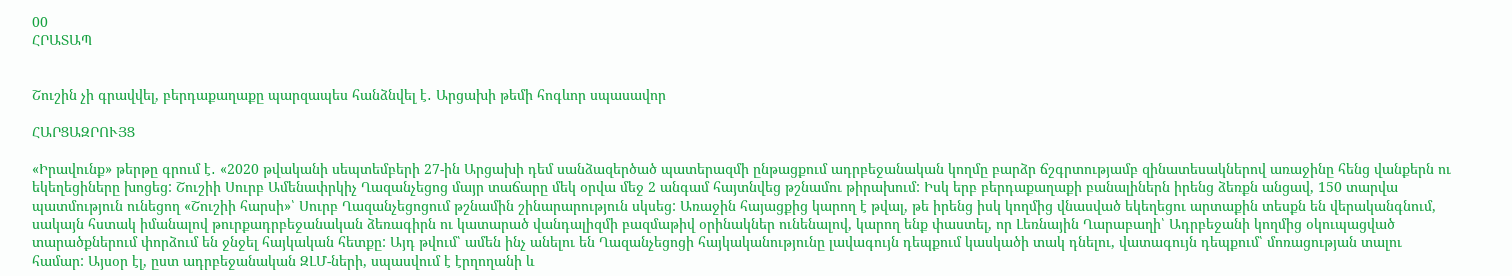00
ՀՐԱՏԱՊ


Շուշին չի գրավվել, բերդաքաղաքը պարզապես հանձնվել է․ Արցախի թեմի հոգևոր սպասավոր

ՀԱՐՑԱԶՐՈՒՅՑ

«Իրավունք» թերթը գրում է․ «2020 թվականի սեպտեմբերի 27-ին Արցախի դեմ սանձազերծած պատերազմի ընթացքում ադրբեջանական կողմը բարձր ճշգրտությամբ զինատեսակներով առաջինը հենց վանքերն ու եկեղեցիները խոցեց: Շուշիի Սուրբ Ամենափրկիչ Ղազանչեցոց մայր տաճարը մեկ օրվա մեջ 2 անգամ հայտնվեց թշնամու թիրախում: Իսկ երբ բերդաքաղաքի բանալիներն իրենց ձեռքն անցավ, 150 տարվա պատմություն ունեցող «Շուշիի հարսի»՝ Սուրբ Ղազանչեցոցում թշնամին շինարարություն սկսեց: Առաջին հայացքից կարող է թվալ, թե իրենց իսկ կողմից վնասված եկեղեցու արտաքին տեսքն են վերականգնում, սակայն հստակ իմանալով թուրքադրբեջանական ձեռագիրն ու կատարած վանդալիզմի բազմաթիվ օրինակներ ունենալով, կարող ենք փաստել, որ Լեռնային Ղարաբաղի՝ Ադրբեջանի կողմից օկուպացված տարածքներում փորձում են ջնջել հայկական հետքը: Այդ թվում՝ ամեն ինչ անելու են Ղազանչեցոցի հայկականությունը լավագույն դեպքում կասկածի տակ դնելու, վատագույն դեպքում՝ մոռացության տալու համար: Այսօր էլ, ըստ ադրբեջանական ԶԼՄ-ների, սպասվում է էրղողանի և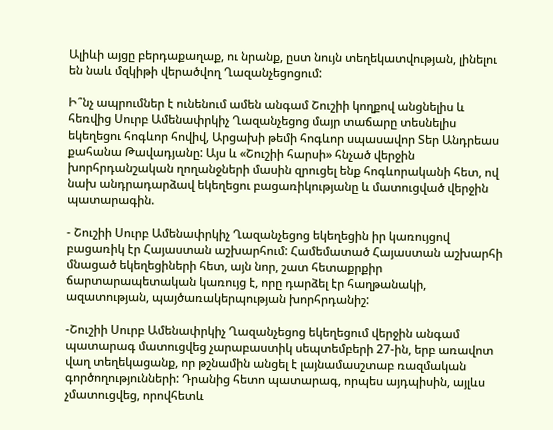Ալիևի այցը բերդաքաղաք, ու նրանք, ըստ նույն տեղեկատվության, լինելու են նաև մզկիթի վերածվող Ղազանչեցոցում:

Ի՞նչ ապրումներ է ունենում ամեն անգամ Շուշիի կողքով անցնելիս և հեռվից Սուրբ Ամենափրկիչ Ղազանչեցոց մայր տաճարը տեսնելիս եկեղեցու հոգևոր հովիվ, Արցախի թեմի հոգևոր սպասավոր Տեր Անդրեաս քահանա Թավադյանը: Այս և «Շուշիի հարսի» հնչած վերջին խորհրդանշական ղողանջների մասին զրուցել ենք հոգևորականի հետ, ով նախ անդրադարձավ եկեղեցու բացառիկությանը և մատուցված վերջին պատարագին.

- Շուշիի Սուրբ Ամենափրկիչ Ղազանչեցոց եկեղեցին իր կառույցով բացառիկ էր Հայաստան աշխարհում: Համեմատած Հայաստան աշխարհի մնացած եկեղեցիների հետ, այն նոր, շատ հետաքրքիր ճարտարապետական կառույց է, որը դարձել էր հաղթանակի, ազատության, պայծառակերպության խորհրդանիշ:

-Շուշիի Սուրբ Ամենափրկիչ Ղազանչեցոց եկեղեցում վերջին անգամ պատարագ մատուցվեց չարաբաստիկ սեպտեմբերի 27-ին, երբ առավոտ վաղ տեղեկացանք, որ թշնամին անցել է լայնամասշտաբ ռազմական գործողությունների: Դրանից հետո պատարագ, որպես այդպիսին, այլևս չմատուցվեց, որովհետև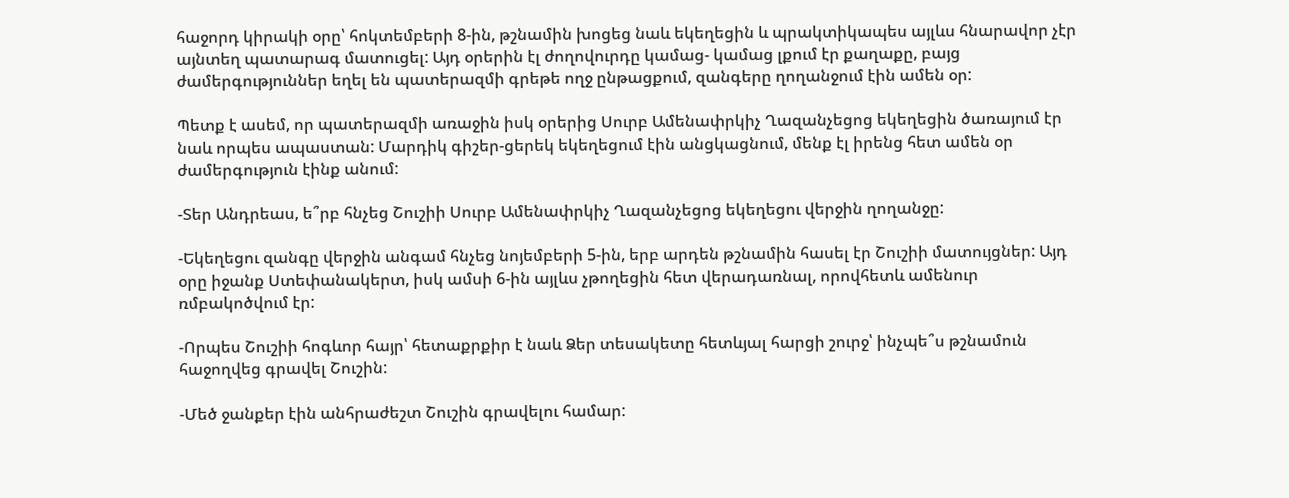հաջորդ կիրակի օրը՝ հոկտեմբերի 8-ին, թշնամին խոցեց նաև եկեղեցին և պրակտիկապես այլևս հնարավոր չէր այնտեղ պատարագ մատուցել: Այդ օրերին էլ ժողովուրդը կամաց- կամաց լքում էր քաղաքը, բայց ժամերգություններ եղել են պատերազմի գրեթե ողջ ընթացքում, զանգերը ղողանջում էին ամեն օր:

Պետք է ասեմ, որ պատերազմի առաջին իսկ օրերից Սուրբ Ամենափրկիչ Ղազանչեցոց եկեղեցին ծառայում էր նաև որպես ապաստան: Մարդիկ գիշեր-ցերեկ եկեղեցում էին անցկացնում, մենք էլ իրենց հետ ամեն օր ժամերգություն էինք անում:

-Տեր Անդրեաս, ե՞րբ հնչեց Շուշիի Սուրբ Ամենափրկիչ Ղազանչեցոց եկեղեցու վերջին ղողանջը:

-Եկեղեցու զանգը վերջին անգամ հնչեց նոյեմբերի 5-ին, երբ արդեն թշնամին հասել էր Շուշիի մատույցներ: Այդ օրը իջանք Ստեփանակերտ, իսկ ամսի 6-ին այլևս չթողեցին հետ վերադառնալ, որովհետև ամենուր ռմբակոծվում էր:

-Որպես Շուշիի հոգևոր հայր՝ հետաքրքիր է նաև Ձեր տեսակետը հետևյալ հարցի շուրջ՝ ինչպե՞ս թշնամուն հաջողվեց գրավել Շուշին:

-Մեծ ջանքեր էին անհրաժեշտ Շուշին գրավելու համար: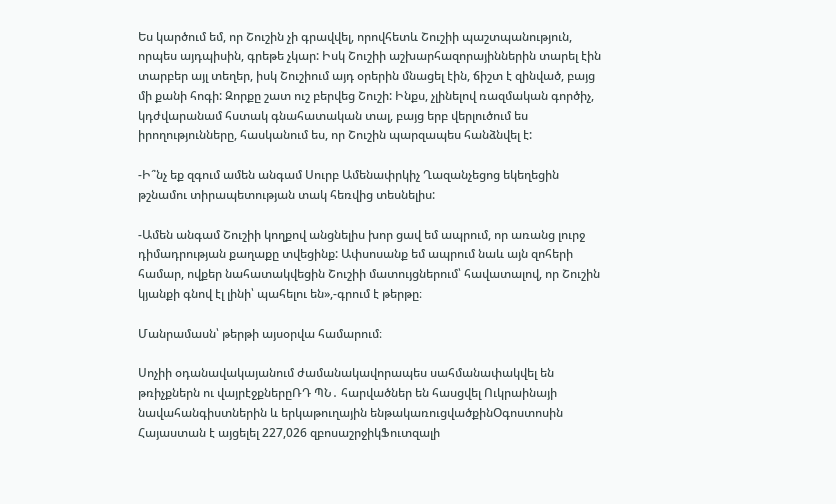Ես կարծում եմ, որ Շուշին չի գրավվել, որովհետև Շուշիի պաշտպանություն, որպես այդպիսին, գրեթե չկար: Իսկ Շուշիի աշխարհազորայիններին տարել էին տարբեր այլ տեղեր, իսկ Շուշիում այդ օրերին մնացել էին, ճիշտ է զինված, բայց մի քանի հոգի: Զորքը շատ ուշ բերվեց Շուշի: Ինքս, չլինելով ռազմական գործիչ, կդժվարանամ հստակ գնահատական տալ, բայց երբ վերլուծում ես իրողությունները, հասկանում ես, որ Շուշին պարզապես հանձնվել է:

-Ի՞նչ եք զգում ամեն անգամ Սուրբ Ամենափրկիչ Ղազանչեցոց եկեղեցին թշնամու տիրապետության տակ հեռվից տեսնելիս:

-Ամեն անգամ Շուշիի կողքով անցնելիս խոր ցավ եմ ապրում, որ առանց լուրջ դիմադրության քաղաքը տվեցինք: Ափսոսանք եմ ապրում նաև այն զոհերի համար, ովքեր նահատակվեցին Շուշիի մատույցներում՝ հավատալով, որ Շուշին կյանքի գնով էլ լինի՝ պահելու են»,-գրում է թերթը։

Մանրամասն՝ թերթի այսօրվա համարում։

Սոչիի օդանավակայանում ժամանակավորապես սահմանափակվել են թռիչքներն ու վայրէջքներըՌԴ ՊՆ․ հարվածներ են հասցվել Ուկրաինայի նավահանգիստներին և երկաթուղային ենթակառուցվածքինՕգոստոսին Հայաստան է այցելել 227,026 զբոսաշրջիկՖուտզալի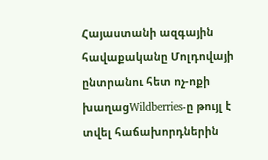Հայաստանի ազգային հավաքականը Մոլդովայի ընտրանու հետ ոչ-ոքի խաղացWildberries-ը թույլ է տվել հաճախորդներին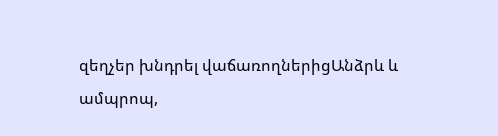զեղչեր խնդրել վաճառողներիցԱնձրև և ամպրոպ,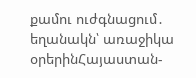քամու ուժգնացում․ եղանակն՝ առաջիկա օրերինՀայաստան-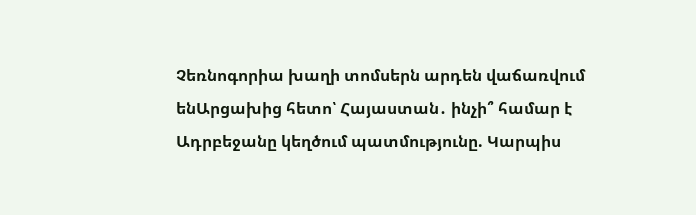Չեռնոգորիա խաղի տոմսերն արդեն վաճառվում ենԱրցախից հետո՝ Հայաստան․ ինչի՞ համար է Ադրբեջանը կեղծում պատմությունը. Կարպիս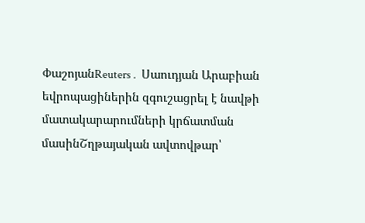ՓաշոյանReuters․ Սաուդյան Արաբիան եվրոպացիներին զգուշացրել է նավթի մատակարարումների կրճատման մասինՇղթայական ավտովթար՝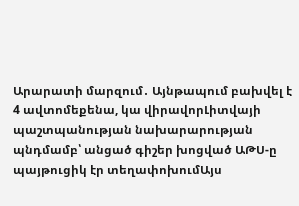Արարատի մարզում․ Այնթապում բախվել է 4 ավտոմեքենա, կա վիրավորԼիտվայի պաշտպանության նախարարության պնդմամբ՝ անցած գիշեր խոցված ԱԹՍ-ը պայթուցիկ էր տեղափոխումԱյս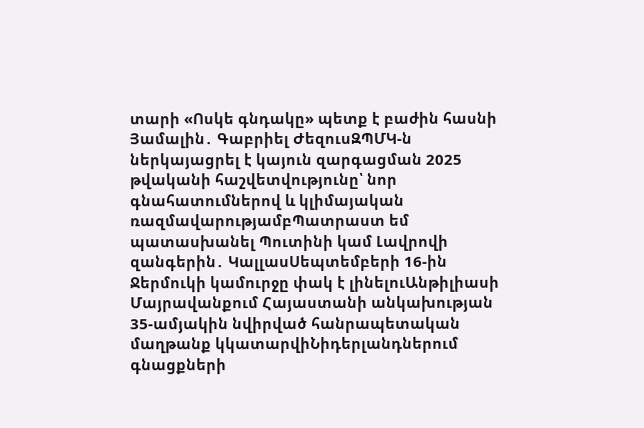տարի «Ոսկե գնդակը» պետք է բաժին հասնի Յամալին․ Գաբրիել ԺեզուսԶՊՄԿ-ն ներկայացրել է կայուն զարգացման 2025 թվականի հաշվետվությունը՝ նոր գնահատումներով և կլիմայական ռազմավարությամբՊատրաստ եմ պատասխանել Պուտինի կամ Լավրովի զանգերին․ ԿալլասՍեպտեմբերի 16-ին Ջերմուկի կամուրջը փակ է լինելուԱնթիլիասի Մայրավանքում Հայաստանի անկախության 35-ամյակին նվիրված հանրապետական մաղթանք կկատարվիՆիդերլանդներում գնացքների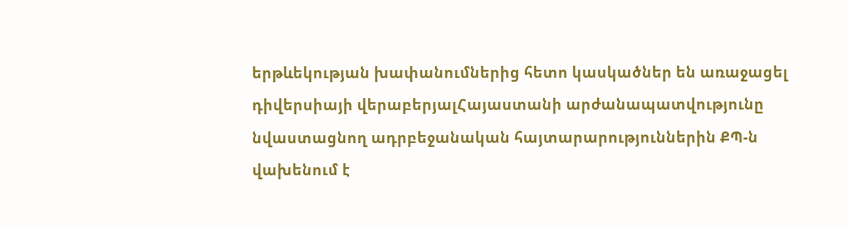երթևեկության խափանումներից հետո կասկածներ են առաջացել դիվերսիայի վերաբերյալՀայաստանի արժանապատվությունը նվաստացնող ադրբեջանական հայտարարություններին ՔՊ-ն վախենում է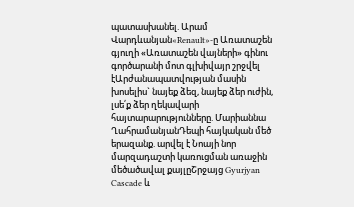պատասխանել. Արամ Վարդևանյան«Renault»-ը Առատաշեն գյուղի «Առատաշեն վայների» գինու գործարանի մոտ գլխիվայր շրջվել էԱրժանապատվության մասին խոսելիս` նայեք ձեզ, նայեք ձեր ուժին, լսե՛ք ձեր ղեկավարի հայտարարությունները. Մարիաննա ՂահրամանյանԴեպի հայկական մեծ երազանք. արվել է Նոայի նոր մարզադաշտի կառուցման առաջին մեծածավալ քայլըՇրջայց Gyurjyan Cascade և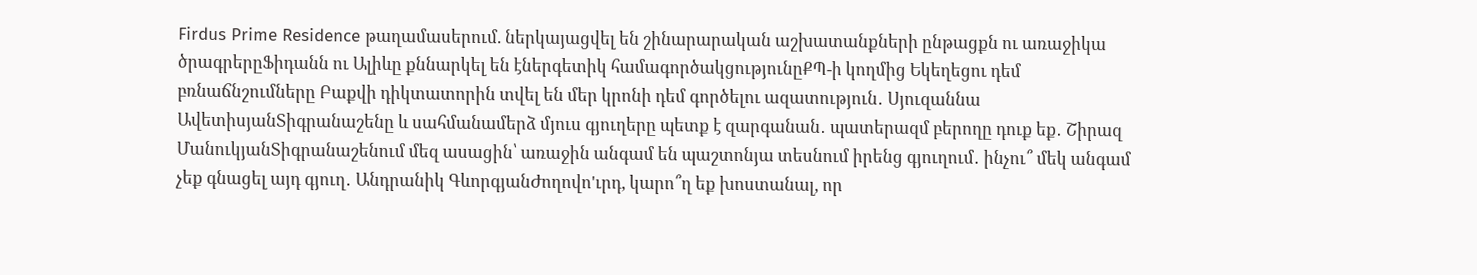Firdus Prime Residence թաղամասերում. ներկայացվել են շինարարական աշխատանքների ընթացքն ու առաջիկա ծրագրերըՖիդանն ու Ալիևը քննարկել են էներգետիկ համագործակցությունըՔՊ-ի կողմից Եկեղեցու դեմ բռնաճնշումները Բաքվի դիկտատորին տվել են մեր կրոնի դեմ գործելու ազատություն․ Սյուզաննա ԱվետիսյանՏիգրանաշենը և սահմանամերձ մյուս գյուղերը պետք է զարգանան․ պատերազմ բերողը դուք եք․ Շիրազ ՄանուկյանՏիգրանաշենում մեզ ասացին՝ առաջին անգամ են պաշտոնյա տեսնում իրենց գյուղում․ ինչու՞ մեկ անգամ չեք գնացել այդ գյուղ․ Անդրանիկ ԳևորգյանԺողովո'ւրդ, կարո՞ղ եք խոստանալ, որ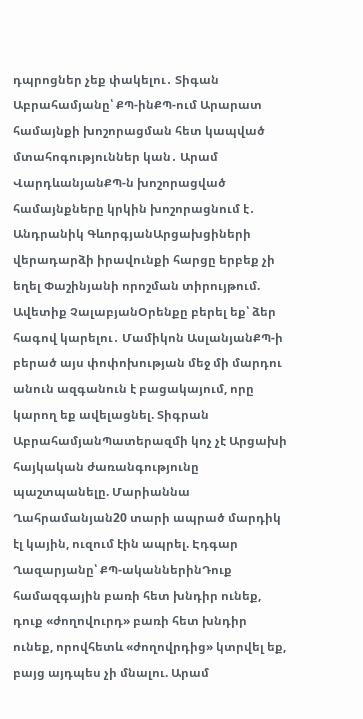դպրոցներ չեք փակելու․ Տիգան Աբրահամյանը՝ ՔՊ-ինՔՊ-ում Արարատ համայնքի խոշորացման հետ կապված մտահոգություններ կան․ Արամ ՎարդևանյանՔՊ-ն խոշորացված համայնքները կրկին խոշորացնում է․ Անդրանիկ ԳևորգյանԱրցախցիների վերադարձի իրավունքի հարցը երբեք չի եղել Փաշինյանի որոշման տիրույթում. Ավետիք ՉալաբյանՕրենքը բերել եք՝ ձեր հագով կարելու․ Մամիկոն ԱսլանյանՔՊ-ի բերած այս փոփոխության մեջ մի մարդու անուն ազգանուն է բացակայում, որը կարող եք ավելացնել. Տիգրան ԱբրահամյանՊատերազմի կոչ չէ Արցախի հայկական ժառանգությունը պաշտպանելը. Մարիաննա Ղահրամանյան20 տարի ապրած մարդիկ էլ կային, ուզում էին ապրել. Էդգար Ղազարյանը՝ ՔՊ-ականներինԴուք համազգային բառի հետ խնդիր ունեք, դուք «ժողովուրդ» բառի հետ խնդիր ունեք, որովհետև «ժողովրդից» կտրվել եք, բայց այդպես չի մնալու. Արամ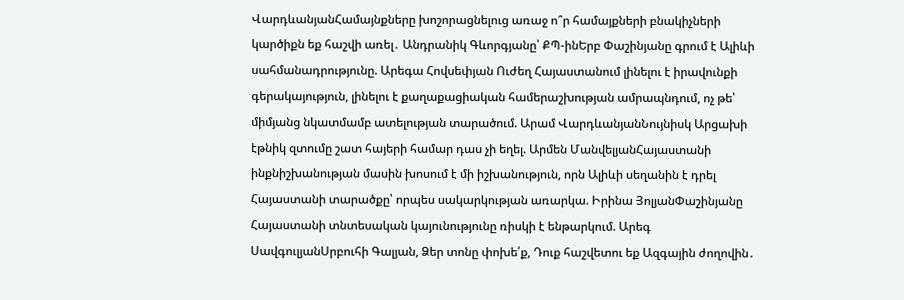ՎարդևանյանՀամայնքները խոշորացնելուց առաջ ո՞ր համայքների բնակիչների կարծիքն եք հաշվի առել․ Անդրանիկ Գևորգյանը՝ ՔՊ-ինԵրբ Փաշինյանը գրում է Ալիևի սահմանադրությունը. Արեգա Հովսեփյան Ուժեղ Հայաստանում լինելու է իրավունքի գերակայություն, լինելու է քաղաքացիական համերաշխության ամրապնդում, ոչ թե՝ միմյանց նկատմամբ ատելության տարածում. Արամ ՎարդևանյանՆույնիսկ Արցախի էթնիկ զտումը շատ հայերի համար դաս չի եղել. Արմեն ՄանվելյանՀայաստանի ինքնիշխանության մասին խոսում է մի իշխանություն, որն Ալիևի սեղանին է դրել Հայաստանի տարածքը՝ որպես սակարկության առարկա. Իրինա ՅոլյանՓաշինյանը Հայաստանի տնտեսական կայունությունը ռիսկի է ենթարկում. Արեգ ՍավգուլյանՍրբուհի Գալյան, Ձեր տոնը փոխե՛ք, Դուք հաշվետու եք Ազգային ժողովին․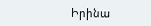Իրինա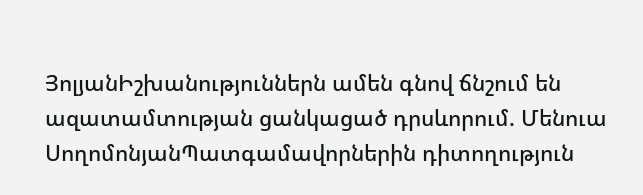ՅոլյանԻշխանություններն ամեն գնով ճնշում են ազատամտության ցանկացած դրսևորում. Մենուա ՍողոմոնյանՊատգամավորներին դիտողություն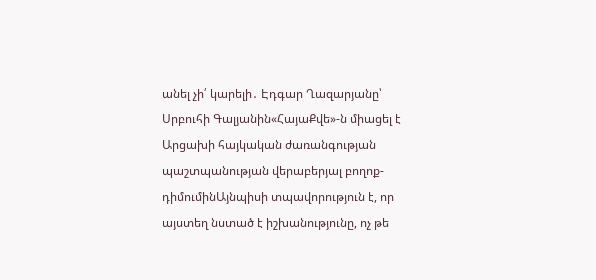անել չի՛ կարելի․ Էդգար Ղազարյանը՝ Սրբուհի Գալյանին«ՀայաՔվե»-ն միացել է Արցախի հայկական ժառանգության պաշտպանության վերաբերյալ բողոք-դիմումինԱյնպիսի տպավորություն է, որ այստեղ նստած է իշխանությունը, ոչ թե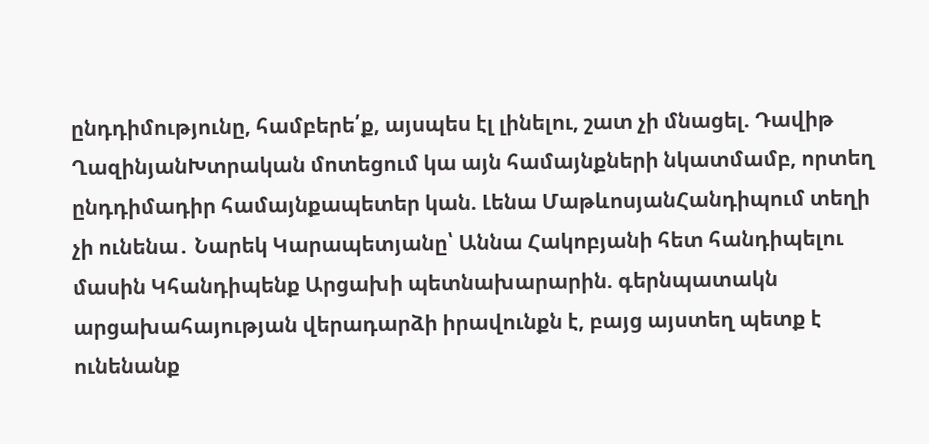ընդդիմությունը, համբերե՛ք, այսպես էլ լինելու, շատ չի մնացել. Դավիթ ՂազինյանԽտրական մոտեցում կա այն համայնքների նկատմամբ, որտեղ ընդդիմադիր համայնքապետեր կան. Լենա ՄաթևոսյանՀանդիպում տեղի չի ունենա․ Նարեկ Կարապետյանը՝ Աննա Հակոբյանի հետ հանդիպելու մասին Կհանդիպենք Արցախի պետնախարարին. գերնպատակն արցախահայության վերադարձի իրավունքն է, բայց այստեղ պետք է ունենանք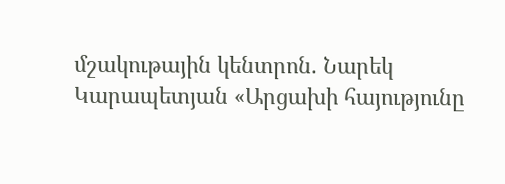մշակութային կենտրոն. Նարեկ Կարապետյան «Արցախի հայությունը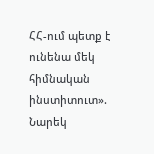ՀՀ-ում պետք է ունենա մեկ հիմնական ինստիտուտ». Նարեկ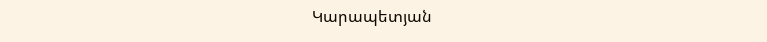Կարապետյան